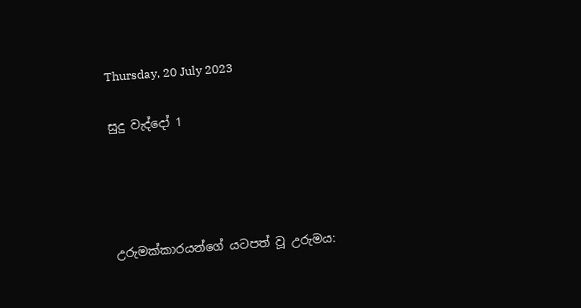Thursday, 20 July 2023

සුදු වැද්දෝ 1




උරුමක්කාරයන්ගේ යටපත් වූ උරුමය: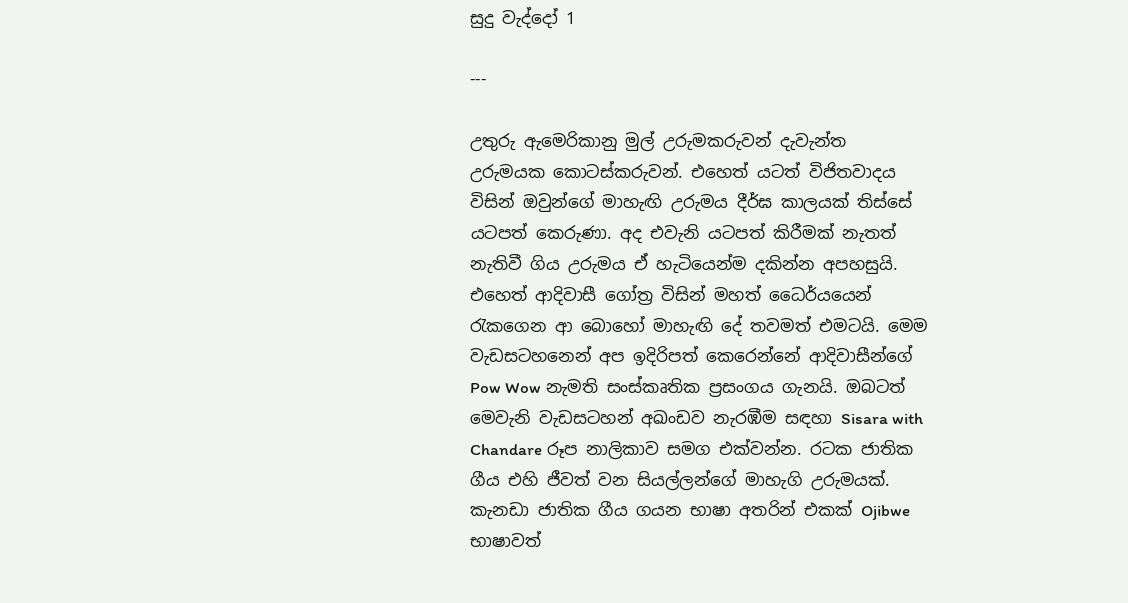සුදු වැද්දෝ 1

---

උතුරු ඇමෙරිකානු මුල් උරුමකරුවන් දැවැන්ත උරුමයක කොටස්කරුවන්. එහෙත් යටත් විජිතවාදය විසින් ඔවුන්ගේ මාහැඟි උරුමය දීර්ඝ කාලයක් තිස්සේ යටපත් කෙරුණා. අද එවැනි යටපත් කිරීමක් නැතත් නැතිවී ගිය උරුමය ඒ හැටියෙන්ම දකින්න අපහසුයි. එහෙත් ආදිවාසී ගෝත්‍ර විසින් මහත් ධෛර්යයෙන් රැකගෙන ආ බොහෝ මාහැඟි දේ තවමත් එමටයි. මෙම වැඩසටහනෙන් අප ඉදිරිපත් කෙරෙන්නේ ආදිවාසීන්ගේ Pow Wow නැමති සංස්කෘතික ප්‍රසංගය ගැනයි. ඔබටත් මෙවැනි වැඩසටහන් අඛංඩව නැරඹීම සඳහා Sisara with Chandare රූප නාලිකාව සමග එක්වන්න. රටක ජාතික ගීය එහි ජීවත් වන සියල්ලන්ගේ මාහැගි උරුමයක්. කැනඩා ජාතික ගීය ගයන භාෂා අතරින් එකක් Ojibwe භාෂාවත්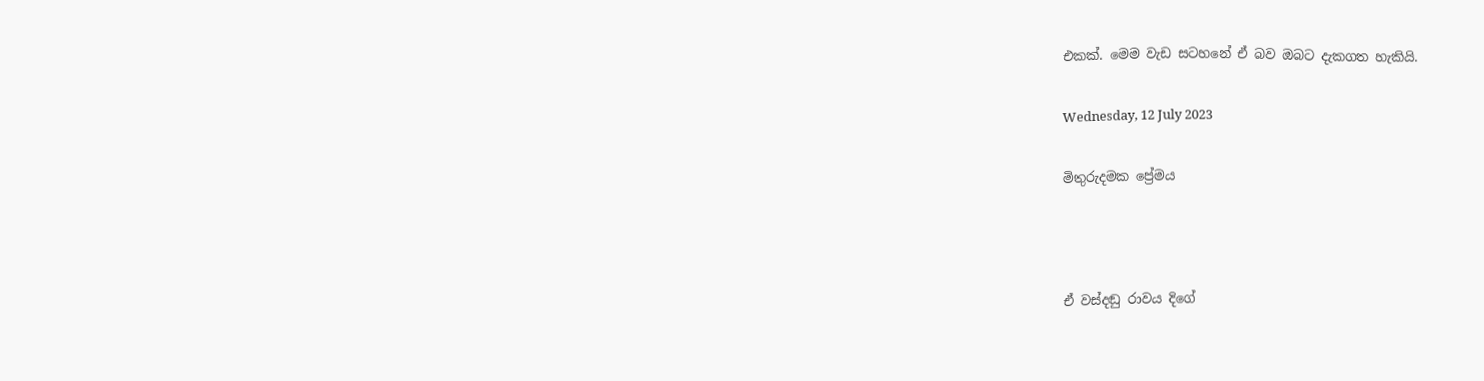එකක්. මෙම වැඩ සටහනේ ඒ බව ඔබට දැකගත හැකියි.

Wednesday, 12 July 2023

මිතුරුදමක ප්‍රේමය



ඒ වස්දඬු රාවය දිගේ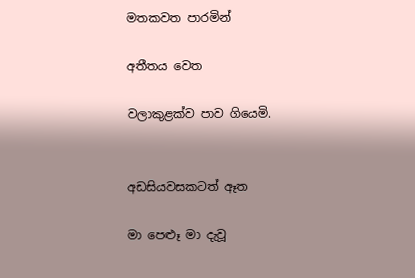මතකවත පාරමින්

අතීතය වෙත

වලාකුළක්ව පාව ගියෙමි.


අඩසියවසකටත් ඈත

මා පෙළූ මා දැවූ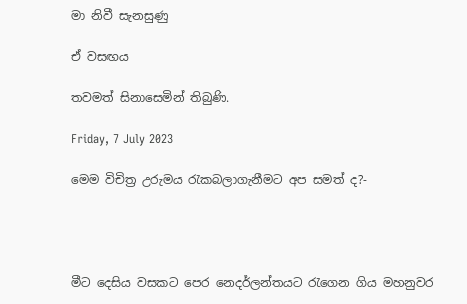මා නිවී සැනසුණු

ඒ වසඟය

තවමත් සිනාසෙමින් තිබුණි.

Friday, 7 July 2023

මෙම විචිත්‍ර උරුමය රැකබලාගැනීමට අප සමත් ද?-




මීට දෙසිය වසකට පෙර නෙදර්ලන්තයට රැගෙන ගිය මහනුවර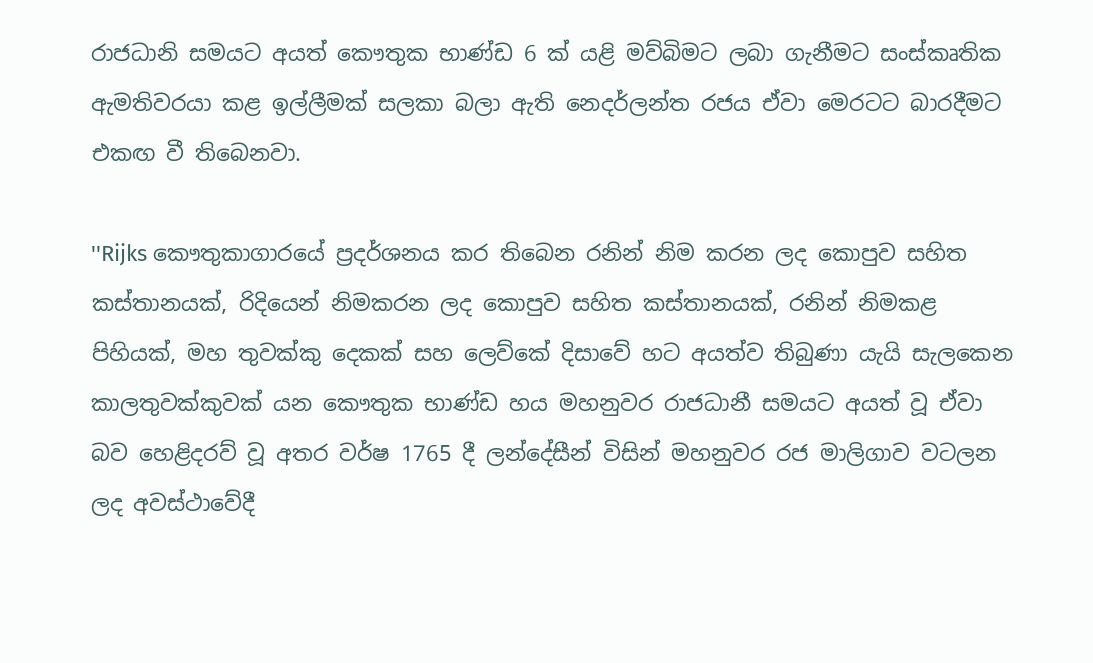රාජධානි සමයට අයත් කෞතුක භාණ්ඩ 6 ක් යළි මව්බිමට ලබා ගැනීමට සංස්කෘතික ඇමතිවරයා කළ ඉල්ලීමක් සලකා බලා ඇති නෙදර්ලන්ත රජය ඒවා මෙරටට බාරදීමට එකඟ වී තිබෙනවා.

''Rijks කෞතුකාගාරයේ ප්‍රදර්ශනය කර තිබෙන රනින් නිම කරන ලද කොපුව සහිත කස්තානයක්, රිදියෙන් නිමකරන ලද කොපුව සහිත කස්තානයක්, රනින් නිමකළ පිහියක්, මහ තුවක්කු දෙකක් සහ ලෙව්කේ දිසාවේ හට අයත්ව තිබුණා යැයි සැලකෙන කාලතුවක්කුවක් යන කෞතුක භාණ්ඩ හය මහනුවර රාජධානී සමයට අයත් වූ ඒවා බව හෙළිදරව් වූ අතර වර්ෂ 1765 දී ලන්දේසීන් විසින් මහනුවර රජ මාලිගාව වටලන ලද අවස්ථාවේදී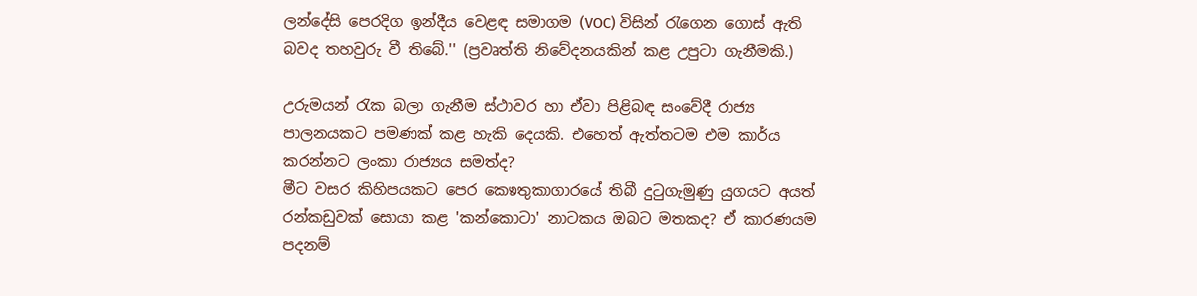ලන්දේසි පෙරදිග ඉන්දීය වෙළඳ සමාගම (VOC) විසින් රැගෙන ගොස් ඇති බවද තහවුරු වී තිබේ.'' (ප්‍රවෘත්ති නිවේදනයකින් කළ උපුටා ගැනීමකි.)

උරුමයන් රැක බලා ගැනීම ස්ථාවර හා ඒවා පිළිබඳ සංවේදී රාජ්‍ය පාලනයකට පමණක් කළ හැකි දෙයකි. එහෙත් ඇත්තටම එම කාර්ය කරන්නට ලංකා රාජ්‍යය සමත්ද?
මීට වසර කිහිපයකට පෙර කෙෳතුකාගාරයේ තිබී දුටුගැමුණු යුගයට අයත් රන්කඩුවක් සොයා කළ 'කන්කොටා' නාටකය ඔබට මතකද? ඒ කාරණයම පදනම්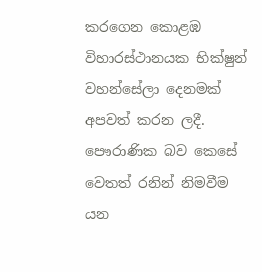කරගෙන කොළඹ විහාරස්ථානයක භික්ෂුන් වහන්සේලා දෙනමක් අපවත් කරන ලදී.
පෞරාණික බව කෙසේ වෙතත් රනින් නිමවීම යන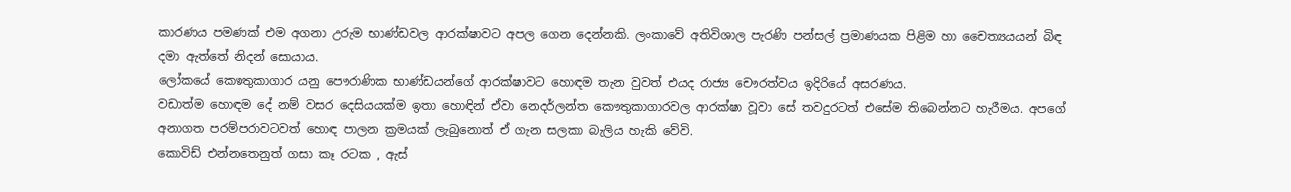කාරණය පමණක් එම අගනා උරුම භාණ්ඩවල ආරක්ෂාවට අපල ගෙන දෙන්නකි. ලංකාවේ අතිවිශාල පැරණි පන්සල් ප්‍රමාණයක පිළිම හා චෛත්‍යයයන් බිඳ දමා ඇත්තේ නිදන් සොයාය.
ලෝකයේ කෙෳතුකාගාර යනු පෞරාණික භාණ්ඩයන්ගේ ආරක්ෂාවට හොඳම තැන වුවත් එයද රාජ්‍ය චෞරත්වය ඉදිරියේ අසරණය.
වඩාත්ම හොඳම දේ නම් වසර දෙසියයක්ම ඉතා හොඳින් ඒවා නෙදර්ලන්ත කෞතුකාගාරවල ආරක්ෂා වූවා සේ තවදුරටත් එසේම තිබෙන්නට හැරීමය. අපගේ අනාගත පරම්පරාවටවත් හොඳ පාලන ක්‍රමයක් ලැබුනොත් ඒ ගැන සලකා බැලිය හැකි වේවි.
කොවිඩ් එන්නතෙනුත් ගසා කෑ රටක , ඇස්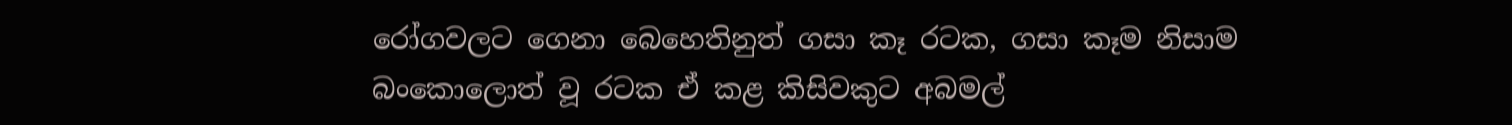රෝගවලට ගෙනා බෙහෙතිනුත් ගසා කෑ රටක, ගසා කෑම නිසාම බංකොලොත් වූ රටක ඒ කළ කිසිවකුට අබමල්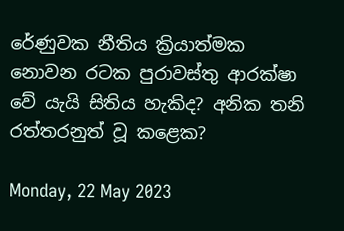රේණුවක නීතිය ක්‍රියාත්මක නොවන රටක පුරාවස්තු ආරක්ෂා වේ යැයි සිතිය හැකිද? අනික තනි රත්තරනුත් වූ කළෙක?

Monday, 22 May 2023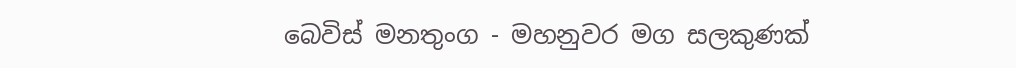බෙවිස් මනතුංග - මහනුවර මග සලකුණක්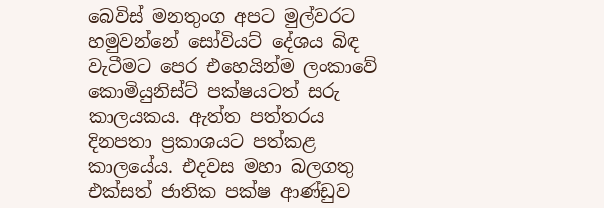බෙවිස් මනතුංග අපට මුල්වරට හමුවන්නේ සෝවියට් දේශය බිඳ වැටීමට පෙර එහෙයින්ම ලංකාවේ කොමියුනිස්ට් පක්ෂයටත් සරු කාලයකය. ඇත්ත පත්තරය දිනපතා ප්‍රකාශයට පත්කළ කාලයේය. එදවස මහා බලගතු එක්සත් ජාතික පක්ෂ ආණ්ඩුව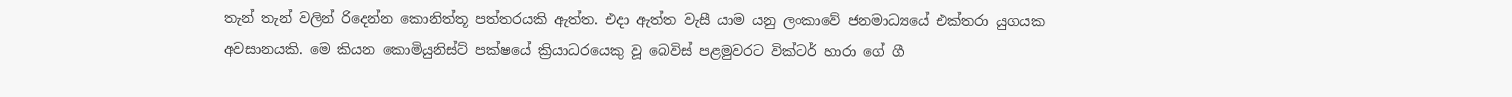තැන් තැන් වලින් රිදෙන්න කොනිත්තූ පත්තරයකි ඇත්ත. එදා ඇත්ත වැසී යාම යනු ලංකාවේ ජනමාධ්‍යයේ එක්තරා යුගයක අවසානයකි. මෙ කියන කොමියුනිස්ට් පක්ෂයේ ක්‍රියාධරයෙකු වූ බෙවිස් පළමුවරට වික්ටර් හාරා ගේ ගී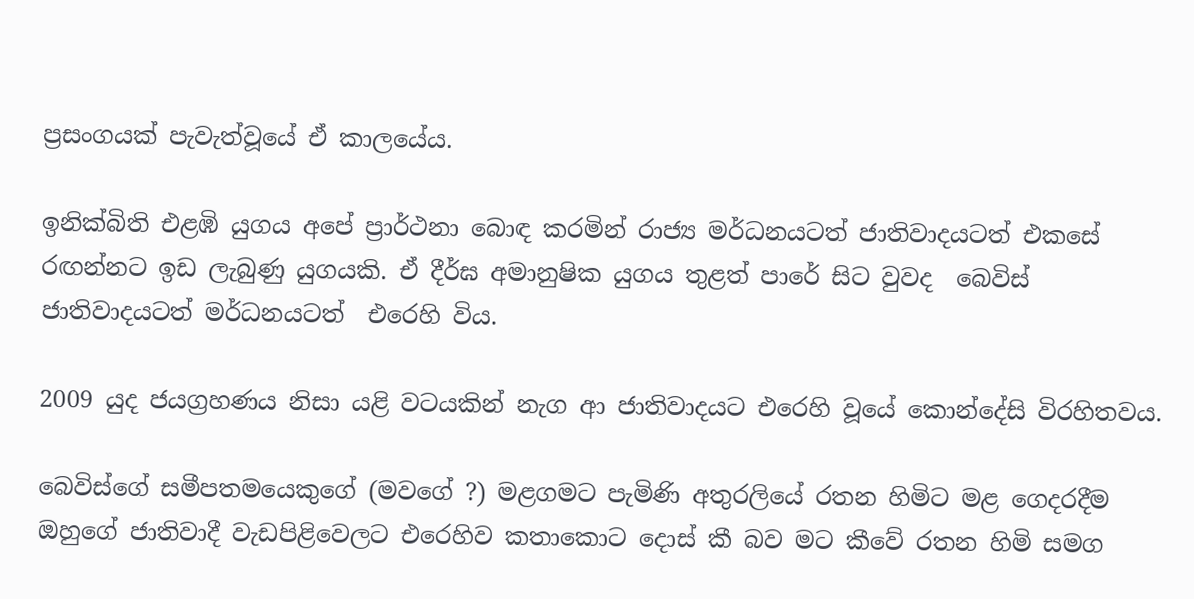ප්‍රසංගයක් පැවැත්වූයේ ඒ කාලයේය.

ඉනික්බිති එළඹි යුගය අපේ ප්‍රාර්ථනා බොඳ කරමින් රාජ්‍ය මර්ධනයටත් ජාතිවාදයටත් එකසේ රඟන්නට ඉඩ ලැබුණු යුගයකි. ඒ දීර්ඝ අමානුෂික යුගය තුළත් පාරේ සිට වුවද  බෙවිස් ජාතිවාදයටත් මර්ධනයටත්  එරෙහි විය.

2009 යුද ජයග්‍රහණය නිසා යළි වටයකින් නැග ආ ජාතිවාදයට එරෙහි වූයේ කොන්දේසි විරහිතවය.

බෙවිස්ගේ සමීපතමයෙකුගේ (මවගේ ?) මළගමට පැමිණි අතුරලියේ රතන හිමිට මළ ගෙදරදීම ඔහුගේ ජාතිවාදී වැඩපිළිවෙලට එරෙහිව කතාකොට දොස් කී බව මට කීවේ රතන හිමි සමග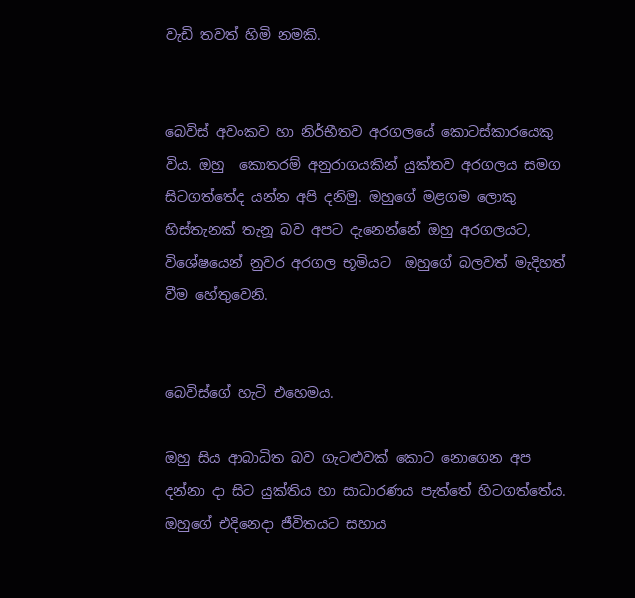වැඩි තවත් හිමි නමකි.


බෙවිස් අවංකව හා නිර්භීතව අරගලයේ කොටස්කාරයෙකු විය. ඔහු  කොතරම් අනුරාගයකින් යුක්තව අරගලය සමග සිටගත්තේද යන්න අපි දනිමු. ඔහුගේ මළගම ලොකු හිස්තැනක් තැනූ බව අපට දැනෙන්නේ ඔහු අරගලයට, විශේෂයෙන් නුවර අරගල භූමියට  ඔහුගේ බලවත් මැදිහත් වීම හේතුවෙනි.


බෙවිස්ගේ හැටි එහෙමය.

ඔහු සිය ආබාධිත බව ගැටළුවක් කොට නොගෙන අප දන්නා දා සිට යුක්තිය හා සාධාරණය පැත්තේ හිටගත්තේය. ඔහුගේ එදිනෙදා ජීවිතයට සහාය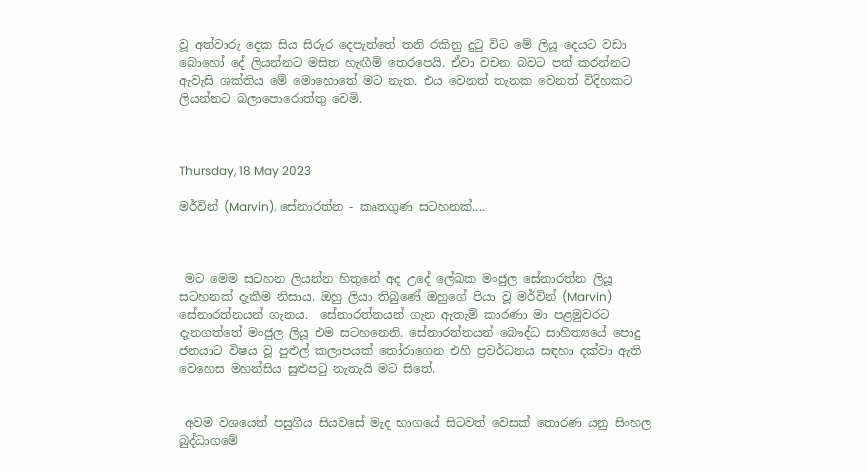වූ අත්වාරු දෙක සිය සිරුර දෙපැත්තේ තනි රකිනු දුටු විට මේ ලියූ දෙයට වඩා බොහෝ දේ ලියන්නට මසිත හැඟීම් තෙරපෙයි. ඒවා වචන බවට පත් කරන්නට ඇවැසි ශක්තිය මේ මොහොතේ මට නැත. එය වෙනත් තැනක වෙනත් විදිහකට ලියන්නට බලාපොරොත්තු වෙමි.



Thursday, 18 May 2023

මර්වින් (Marvin). සේනාරත්න - කෘතගුණ සටහනක්....



 මට මෙම සටහන ලියන්න හිතුනේ අද උදේ ලේඛක මංජුල සේනාරත්න ලියූ සටහනක් දැකීම නිසාය. ඔහු ලියා තිබුණේ ඔහුගේ පියා වූ මර්වින් (Marvin) සේනාරත්නයන් ගැනය.  සේනාරත්නයන් ගැන ඇතැම් කාරණා මා පළමුවරට දැනගත්තේ මංජුල ලියූ එම සටහනෙනි. සේනාරත්නයන් බෞද්ධ සාහිත්‍යයේ පොදු ජනයාට විෂය වූ පුළුල් කලාපයක් තෝරාගෙන එහි ප්‍රවර්ධනය සඳහා දක්වා ඇති වෙහෙස මහන්සිය සුළුපටු නැතැයි මට සිතේ.


 අවම වශයෙන් පසුගිය සියවසේ මැද භාගයේ සිටවත් වෙසක් තොරණ යනු සිංහල බුද්ධාගමේ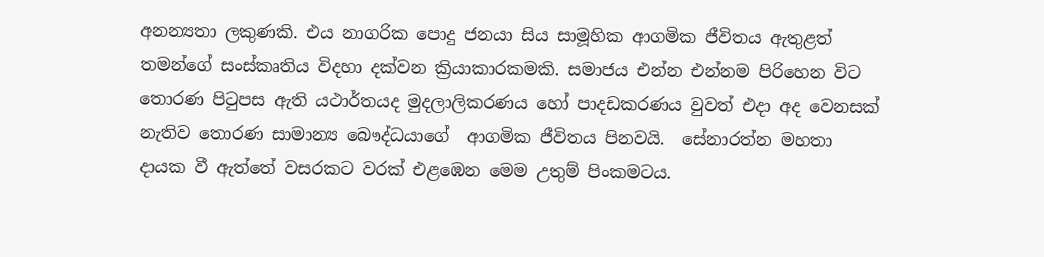අනන්‍යතා ලකුණකි. එය නාගරික පොදු ජනයා සිය සාමූහික ආගමික ජීවිතය ඇතුළත් තමන්ගේ සංස්කෘතිය විදහා දක්වන ක්‍රියාකාරකමකි. සමාජය එන්න එන්නම පිරිහෙන විට  තොරණ පිටුපස ඇති යථාර්තයද මුදලාලිකරණය හෝ පාදඩකරණය වුවත් එදා අද වෙනසක් නැතිව තොරණ සාමාන්‍ය බෞද්ධයාගේ  ආගමික ජීවිතය පිනවයි.  සේනාරත්න මහතා දායක වී ඇත්තේ වසරකට වරක් එළඹෙන මෙම උතුම් පිංකමටය.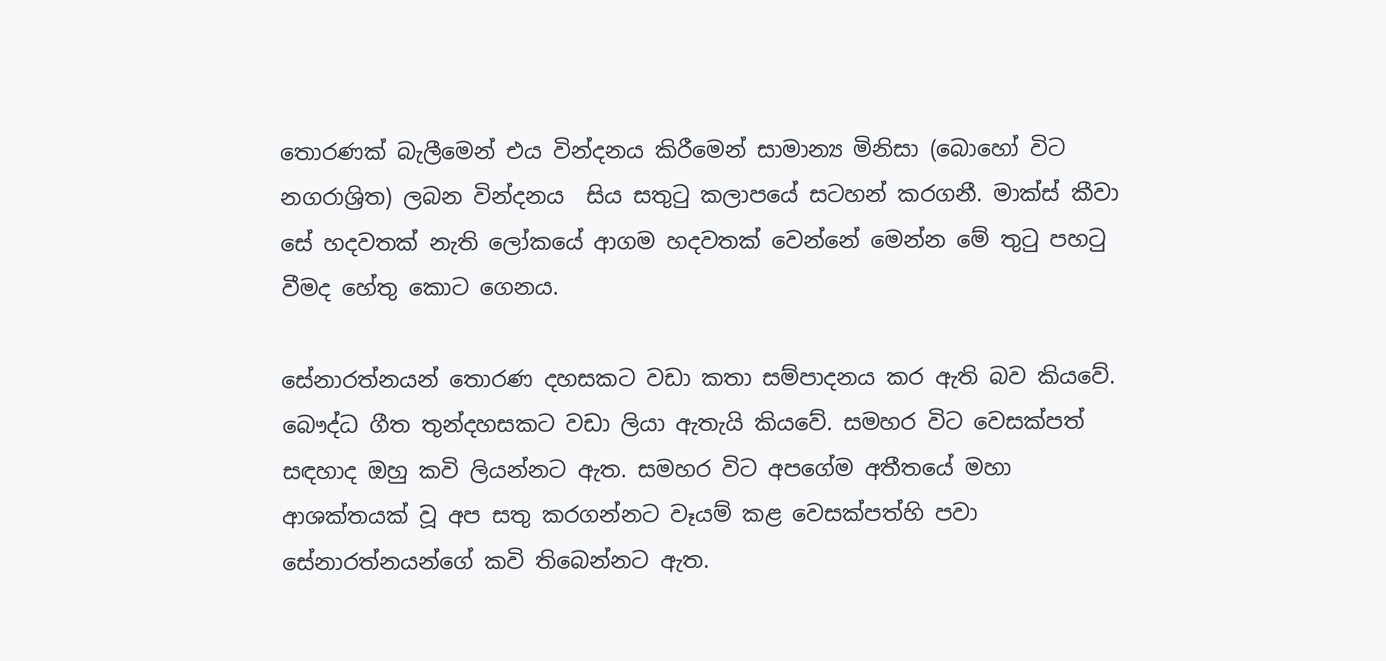තොරණක් බැලීමෙන් එය වින්දනය කිරීමෙන් සාමාන්‍ය මිනිසා (බොහෝ විට නගරාශ්‍රිත) ලබන වින්දනය  සිය සතුටු කලාපයේ සටහන් කරගනී. මාක්ස් කීවා සේ හදවතක් නැති ලෝකයේ ආගම හදවතක් වෙන්නේ මෙන්න මේ තුටු පහටු වීමද හේතු කොට ගෙනය.

සේනාරත්නයන් තොරණ දහසකට වඩා කතා සම්පාදනය කර ඇති බව කියවේ. බෞද්ධ ගීත තුන්දහසකට වඩා ලියා ඇතැයි කියවේ. සමහර විට වෙසක්පත් සඳහාද ඔහු කවි ලියන්නට ඇත. සමහර විට අපගේම අතීතයේ මහා ආශක්තයක් වූ අප සතු කරගන්නට වෑයම් කළ වෙසක්පත්හි පවා සේනාරත්නයන්ගේ කවි තිබෙන්නට ඇත.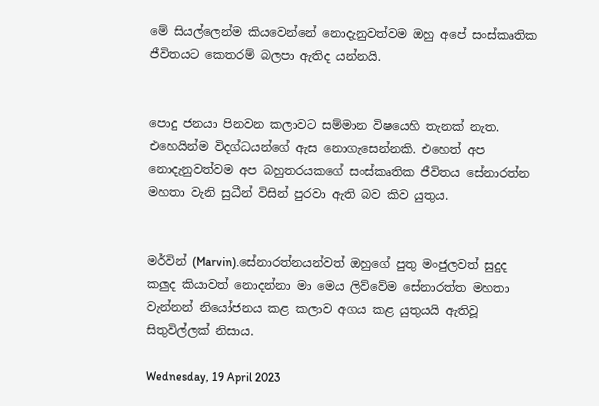මේ සියල්ලෙන්ම කියවෙන්නේ නොදැනුවත්වම ඔහු අපේ සංස්කෘතික ජීවිතයට කෙතරම් බලපා ඇතිද යන්නයි.


පොදු ජනයා පිනවන කලාවට සම්මාන විෂයෙහි තැනක් නැත. එහෙයින්ම විදග්ධයන්ගේ ඇස නොගැසෙන්නකි. එහෙත් අප නොදැනුවත්වම අප බහුතරයකගේ සංස්කෘතික ජීවිතය සේනාරත්න මහතා වැනි සුධීන් විසින් පුරවා ඇති බව කිව යුතුය.


මර්වින් (Marvin).සේනාරත්නයන්වත් ඔහුගේ පුතු මංජුලවත් සුදුද කලුද කියාවත් නොදන්නා මා මෙය ලිව්වේම සේනාරත්ත මහතා වැන්නන් නියෝජනය කළ කලාව අගය කළ යුතුයයි ඇතිවූ සිතුවිල්ලක් නිසාය.

Wednesday, 19 April 2023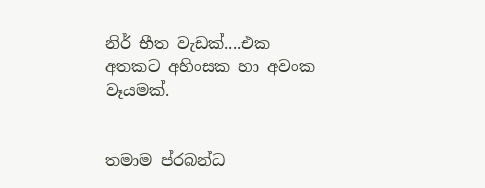නිර් භීත වැඩක්....එක අතකට අහිංසක හා අවංක වෑයමක්.


තමාම ප්රබන්ධ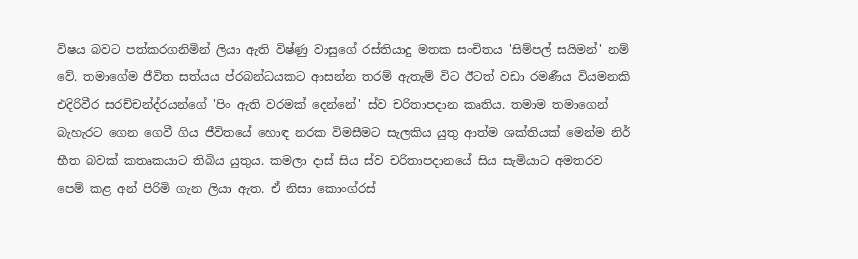විෂය බවට පත්කරගනිමින් ලියා ඇති විෂ්ණු වාසුගේ රස්තියාදු මතක සංචිතය 'සිම්පල් සයිමන්' නම් වේ. තමාගේම ජීවිත සත්යය ප්රබන්ධයකට ආසන්න තරම් ඇතැම් විට ඊටත් වඩා රමණීය වියමනකි එදිරිවීර සරච්චන්ද්රයන්ගේ 'පිං ඇති වරමක් දෙන්නේ' ස්ව චරිතාපදාන කෘතිය. තමාම තමාගෙන් බැහැරට ගෙන ගෙවී ගිය ජීවිතයේ හොඳ නරක විමසීමට සැලකිය යුතු ආත්ම ශක්තියක් මෙන්ම නිර් භීත බවක් කතෘකයාට තිබිය යුතුය. කමලා දාස් සිය ස්ව චරිතාපදානයේ සිය සැමියාට අමතරව පෙම් කළ අන් පිරිමි ගැන ලියා ඇත. ඒ නිසා කොංග්රස්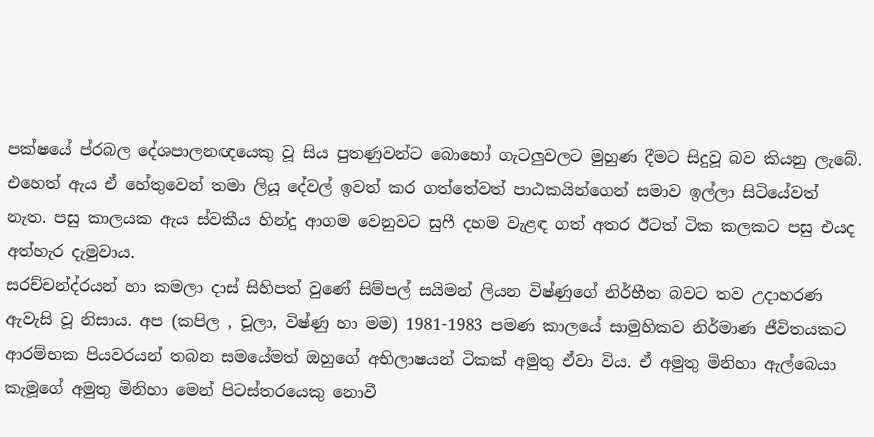පක්ෂයේ ප්රබල දේශපාලනඥයෙකු වූ සිය පුතණුවන්ට බොහෝ ගැටලුවලට මුහුණ දීමට සිදුවූ බව කියනු ලැබේ. එහෙත් ඇය ඒ හේතුවෙන් තමා ලියූ දේවල් ඉවත් කර ගත්තේවත් පාඨකයින්ගෙන් සමාව ඉල්ලා සිටියේවත් නැත. පසු කාලයක ඇය ස්වකීය හින්දු ආගම වෙනුවට සුෆී දහම වැළඳ ගත් අතර ඊටත් ටික කලකට පසු එයද අත්හැර දැමුවාය.
සරච්චන්ද්රයන් හා කමලා දාස් සිහිපත් වුණේ සිම්පල් සයිමන් ලියන විෂ්ණුගේ නිර්භීත බවට තව උදාහරණ ඇවැසි වූ නිසාය. අප (කපිල , චූලා, විෂ්ණු හා මම) 1981-1983 පමණ කාලයේ සාමුහිකව නිර්මාණ ජීවිතයකට ආරම්භක පියවරයන් තබන සමයේමත් ඔහුගේ අභිලාෂයන් ටිකක් අමුතු ඒවා විය. ඒ අමුතු මිනිහා ඇල්බෙයා කැමූගේ අමුතු මිනිහා මෙන් පිටස්තරයෙකු නොවී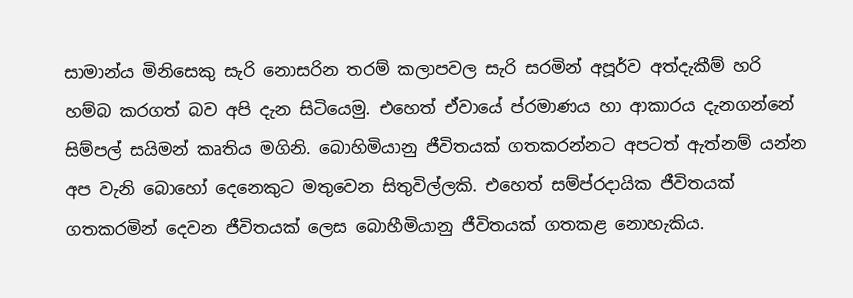සාමාන්ය මිනිසෙකු සැරි නොසරින තරම් කලාපවල සැරි සරමින් අපූර්ව අත්දැකීම් හරි හම්බ කරගත් බව අපි දැන සිටියෙමු. එහෙත් ඒවායේ ප්රමාණය හා ආකාරය දැනගන්නේ සිම්පල් සයිමන් කෘතිය මගිනි. බොහිමියානු ජීවිතයක් ගතකරන්නට අපටත් ඇත්නම් යන්න අප වැනි බොහෝ දෙනෙකුට මතුවෙන සිතුවිල්ලකි. එහෙත් සම්ප්රදායික ජීවිතයක් ගතකරමින් දෙවන ජීවිතයක් ලෙස බොහීමියානු ජීවිතයක් ගතකළ නොහැකිය.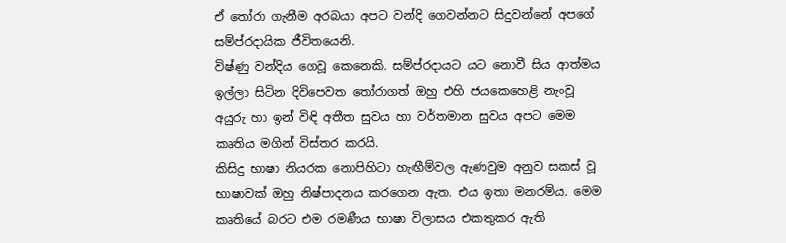ඒ තෝරා ගැනීම අරබයා අපට වන්දි ගෙවන්නට සිදුවන්නේ අපගේ සම්ප්රදායික ජීවිතයෙනි.
විෂ්ණු වන්දිය ගෙවූ කෙනෙකි. සම්ප්රදායට යට නොවී සිය ආත්මය ඉල්ලා සිටින දිවිපෙවත තෝරාගත් ඔහු එහි ජයකෙහෙළි නැංවූ අයුරු හා ඉන් විඳි අතීත සුවය හා වර්තමාන සුවය අපට මෙම කෘතිය මගින් විස්තර කරයි.
කිසිදු භාෂා නියරක නොපිහිටා හැඟීම්වල ඇණවුම අනුව සකස් වූ භාෂාවක් ඔහු නිෂ්පාදනය කරගෙන ඇත. එය ඉතා මනරම්ය. මෙම කෘතියේ බරට එම රමණීය භාෂා විලාසය එකතුකර ඇති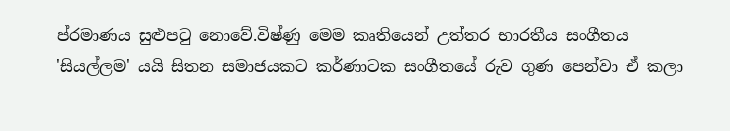ප්රමාණය සුළුපටු නොවේ.විෂ්ණු මෙම කෘතියෙන් උත්තර භාරතීය සංගීතය 'සියල්ලම' යයි සිතන සමාජයකට කර්ණාටක සංගීතයේ රුව ගුණ පෙන්වා ඒ කලා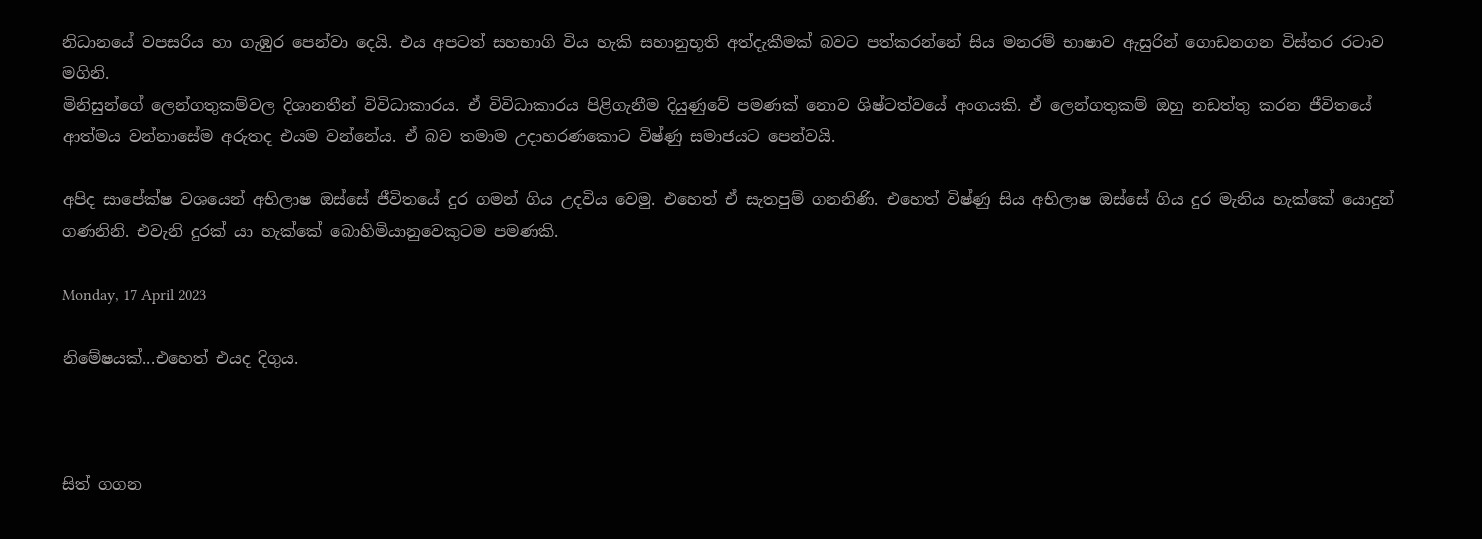නිධානයේ වපසරිය හා ගැඹුර පෙන්වා දෙයි. එය අපටත් සහභාගි විය හැකි සහානුභූති අත්දැකීමක් බවට පත්කරන්නේ සිය මනරම් භාෂාව ඇසුරින් ගොඩනගන විස්තර රටාව මගිනි.
මිනිසුන්ගේ ලෙන්ගතුකම්වල දිශානතීන් විවිධාකාරය. ඒ විවිධාකාරය පිළිගැනීම දියුණුවේ පමණක් නොව ශිෂ්ටත්වයේ අංගයකි. ඒ ලෙන්ගතුකම් ඔහු නඩත්තු කරන ජීවිතයේ ආත්මය වන්නාසේම අරුතද එයම වන්නේය. ඒ බව තමාම උදාහරණකොට විෂ්ණු සමාජයට පෙන්වයි.

අපිද සාපේක්ෂ වශයෙන් අභිලාෂ ඔස්සේ ජීවිතයේ දුර ගමන් ගිය උදවිය වෙමු. එහෙත් ඒ සැතපුම් ගනනිණි. එහෙත් විෂ්ණු සිය අභිලාෂ ඔස්සේ ගිය දුර මැනිය හැක්කේ යොදුන් ගණනිනි. එවැනි දුරක් යා හැක්කේ බොහිමියානුවෙකුටම පමණකි.

Monday, 17 April 2023

නිමේෂයක්...එහෙත් එයද දිගුය.



සිත් ගගන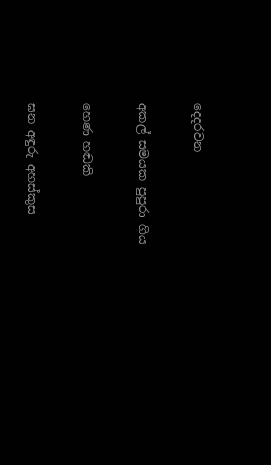දෙදරවන

අකල් සමයක පුපුරා ගිය

හෙණ හඬකි

ඝන අඳුරු අහස්කුස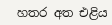හතර අත එළිය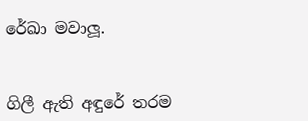රේඛා මවාලූ.


ගිලී ඇති අඳුරේ තරම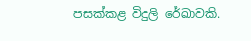පසක්කළ විදුලි රේඛාවකි.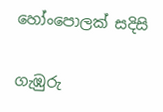හෝංපොලක් සදිසි

ගැඹුරු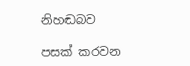නිහඬබව

පසක් කරවන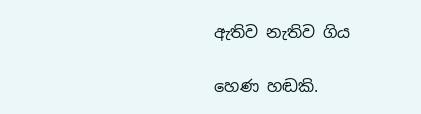ඇතිව නැතිව ගිය

හෙණ හඬකි.